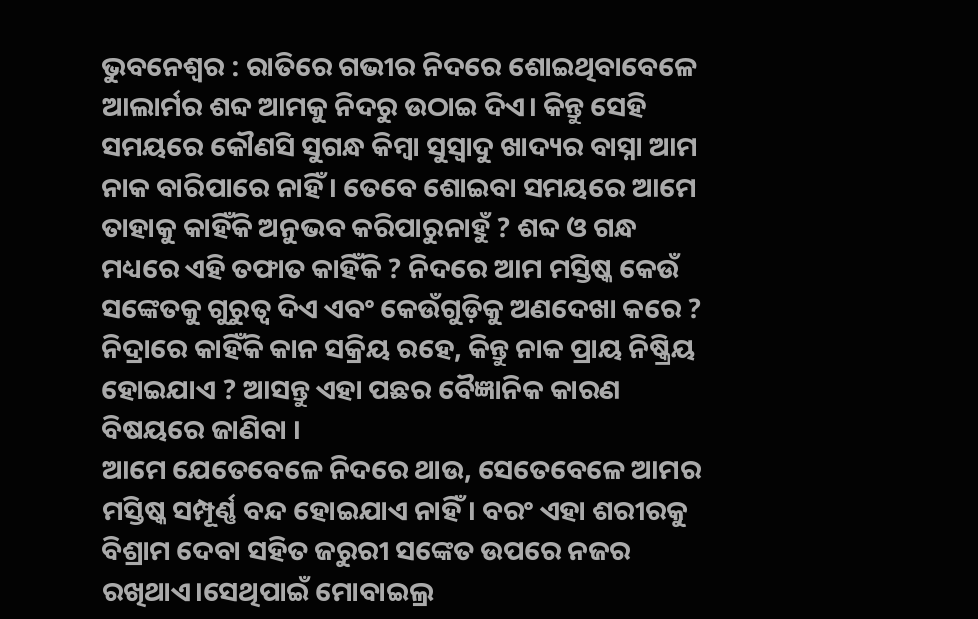ଭୁବନେଶ୍ୱର : ରାତିରେ ଗଭୀର ନିଦରେ ଶୋଇଥିବାବେଳେ ଆଲାର୍ମର ଶବ୍ଦ ଆମକୁ ନିଦରୁ ଉଠାଇ ଦିଏ। କିନ୍ତୁ ସେହି ସମୟରେ କୌଣସି ସୁଗନ୍ଧ କିମ୍ବା ସୁସ୍ୱାଦୁ ଖାଦ୍ୟର ବାସ୍ନା ଆମ ନାକ ବାରିପାରେ ନାହିଁ । ତେବେ ଶୋଇବା ସମୟରେ ଆମେ ତାହାକୁ କାହିଁକି ଅନୁଭବ କରିପାରୁନାହୁଁ ? ଶବ୍ଦ ଓ ଗନ୍ଧ ମଧ୍ୟରେ ଏହି ତଫାତ କାହିଁକି ? ନିଦରେ ଆମ ମସ୍ତିଷ୍କ କେଉଁ ସଙ୍କେତକୁ ଗୁରୁତ୍ୱ ଦିଏ ଏବଂ କେଉଁଗୁଡ଼ିକୁ ଅଣଦେଖା କରେ ? ନିଦ୍ରାରେ କାହିଁକି କାନ ସକ୍ରିୟ ରହେ, କିନ୍ତୁ ନାକ ପ୍ରାୟ ନିଷ୍କ୍ରିୟ ହୋଇଯାଏ ? ଆସନ୍ତୁ ଏହା ପଛର ବୈଜ୍ଞାନିକ କାରଣ ବିଷୟରେ ଜାଣିବା ।
ଆମେ ଯେତେବେଳେ ନିଦରେ ଥାଉ, ସେତେବେଳେ ଆମର ମସ୍ତିଷ୍କ ସମ୍ପୂର୍ଣ୍ଣ ବନ୍ଦ ହୋଇଯାଏ ନାହିଁ। ବରଂ ଏହା ଶରୀରକୁ ବିଶ୍ରାମ ଦେବା ସହିତ ଜରୁରୀ ସଙ୍କେତ ଉପରେ ନଜର ରଖିଥାଏ।ସେଥିପାଇଁ ମୋବାଇଲ୍ର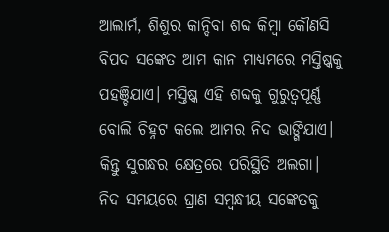ଆଲାର୍ମ, ଶିଶୁର କାନ୍ଦିବା ଶବ୍ଦ କିମ୍ବା କୌଣସି ବିପଦ ସଙ୍କେତ ଆମ କାନ ମାଧ୍ୟମରେ ମସ୍ତିଷ୍କକୁ ପହଞ୍ଚିଯାଏ। ମସ୍ତିଷ୍କ ଏହି ଶବ୍ଦକୁ ଗୁରୁତ୍ୱପୂର୍ଣ୍ଣ ବୋଲି ଚିହ୍ନଟ କଲେ ଆମର ନିଦ ଭାଙ୍ଗିଯାଏ। କିନ୍ତୁ ସୁଗନ୍ଧର କ୍ଷେତ୍ରରେ ପରିସ୍ଥିତି ଅଲଗା। ନିଦ ସମୟରେ ଘ୍ରାଣ ସମ୍ବନ୍ଧୀୟ ସଙ୍କେତକୁ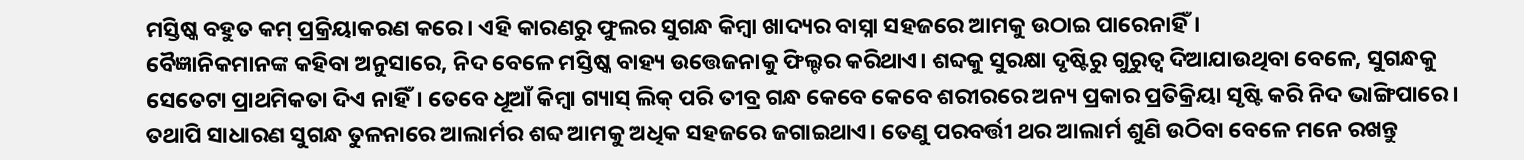ମସ୍ତିଷ୍କ ବହୁତ କମ୍ ପ୍ରକ୍ରିୟାକରଣ କରେ। ଏହି କାରଣରୁ ଫୁଲର ସୁଗନ୍ଧ କିମ୍ବା ଖାଦ୍ୟର ବାସ୍ନା ସହଜରେ ଆମକୁ ଉଠାଇ ପାରେନାହିଁ।
ବୈଜ୍ଞାନିକମାନଙ୍କ କହିବା ଅନୁସାରେ, ନିଦ ବେଳେ ମସ୍ତିଷ୍କ ବାହ୍ୟ ଉତ୍ତେଜନାକୁ ଫିଲ୍ଟର କରିଥାଏ। ଶବ୍ଦକୁ ସୁରକ୍ଷା ଦୃଷ୍ଟିରୁ ଗୁରୁତ୍ୱ ଦିଆଯାଉଥିବା ବେଳେ, ସୁଗନ୍ଧକୁ ସେତେଟା ପ୍ରାଥମିକତା ଦିଏ ନାହିଁ। ତେବେ ଧୂଆଁ କିମ୍ବା ଗ୍ୟାସ୍ ଲିକ୍ ପରି ତୀବ୍ର ଗନ୍ଧ କେବେ କେବେ ଶରୀରରେ ଅନ୍ୟ ପ୍ରକାର ପ୍ରତିକ୍ରିୟା ସୃଷ୍ଟି କରି ନିଦ ଭାଙ୍ଗିପାରେ। ତଥାପି ସାଧାରଣ ସୁଗନ୍ଧ ତୁଳନାରେ ଆଲାର୍ମର ଶବ୍ଦ ଆମକୁ ଅଧିକ ସହଜରେ ଜଗାଇଥାଏ। ତେଣୁ ପରବର୍ତ୍ତୀ ଥର ଆଲାର୍ମ ଶୁଣି ଉଠିବା ବେଳେ ମନେ ରଖନ୍ତୁ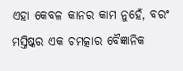ଏହା କେବଳ କାନର କାମ ନୁହେଁ, ବରଂ ମସ୍ତିଷ୍କର ଏକ ଚମତ୍କାର ବୈଜ୍ଞାନିକ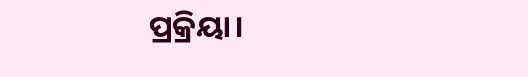ପ୍ରକ୍ରିୟା।